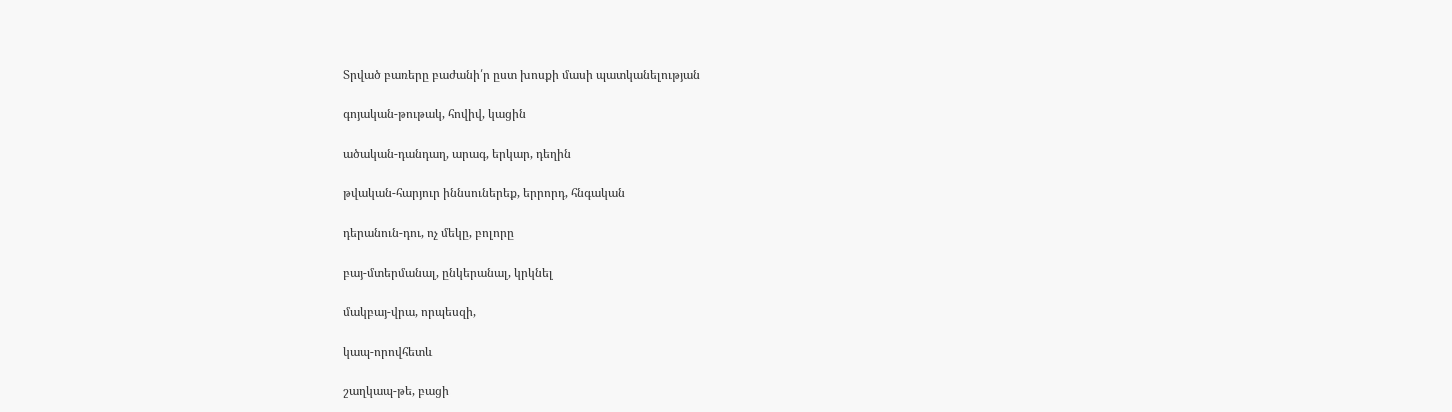Տրված բառերը բաժանի՛ր ըստ խոսքի մասի պատկանելության

գոյական-թութակ, հովիվ, կացին

ածական-դանդաղ, արագ, երկար, դեղին

թվական-հարյուր իննսուներեք, երրորդ, հնգական

դերանուն-դու, ոչ մեկը, բոլորը

բայ-մտերմանալ, ընկերանալ, կրկնել

մակբայ-վրա, որպեսզի,

կապ-որովհետև

շաղկապ-թե, բացի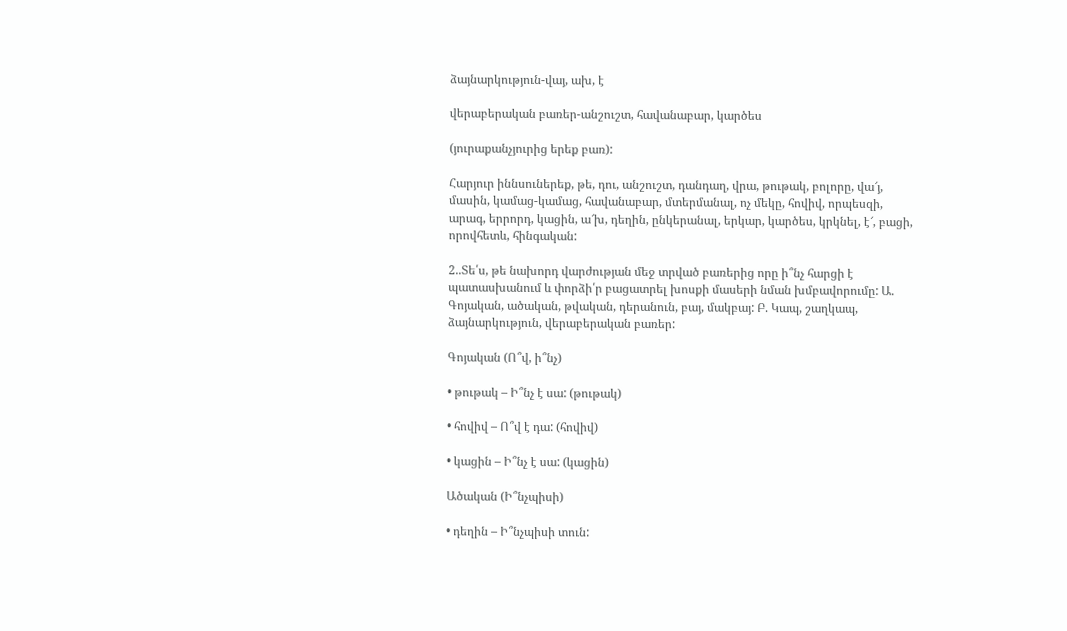ձայնարկություն-վայ, ախ, է

վերաբերական բառեր-անշուշտ, հավանաբար, կարծես

(յուրաքանչյուրից երեք բառ):

Հարյուր իննսուներեք, թե, դու, անշուշտ, դանդաղ, վրա, թութակ, բոլորը, վա՜յ, մասին, կամաց-կամաց, հավանաբար, մտերմանալ, ոչ մեկը, հովիվ, որպեսզի, արագ, երրորդ, կացին, ա՜խ, դեղին, ընկերանալ, երկար, կարծես, կրկնել, է՜, բացի, որովհետև, հինգական:

2..Տե՛ս, թե նախորդ վարժության մեջ տրված բառերից որը ի՞նչ հարցի է պատասխանում և փորձի՛ր բացատրել խոսքի մասերի նման խմբավորումը: Ա. Գոյական, ածական, թվական, դերանուն, բայ, մակբայ: Բ. Կապ, շաղկապ, ձայնարկություն, վերաբերական բառեր:

Գոյական (Ո՞վ, ի՞նչ)

• թութակ – Ի՞նչ է սա: (թութակ)

• հովիվ – Ո՞վ է դա: (հովիվ)

• կացին – Ի՞նչ է սա: (կացին)

Ածական (Ի՞նչպիսի)

• դեղին – Ի՞նչպիսի տուն: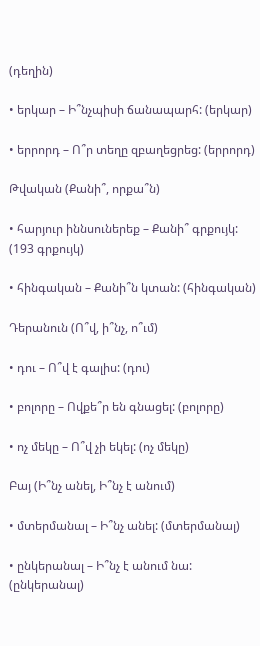(դեղին)

• երկար – Ի՞նչպիսի ճանապարհ: (երկար)

• երրորդ – Ո՞ր տեղը զբաղեցրեց: (երրորդ)

Թվական (Քանի՞, որքա՞ն)

• հարյուր իննսուներեք – Քանի՞ գրքույկ: (193 գրքույկ)

• հինգական – Քանի՞ն կտան: (հինգական)

Դերանուն (Ո՞վ, ի՞նչ, ո՞ւմ)

• դու – Ո՞վ է գալիս: (դու)

• բոլորը – Ովքե՞ր են գնացել: (բոլորը)

• ոչ մեկը – Ո՞վ չի եկել: (ոչ մեկը)

Բայ (Ի՞նչ անել, Ի՞նչ է անում)

• մտերմանալ – Ի՞նչ անել: (մտերմանալ)

• ընկերանալ – Ի՞նչ է անում նա: (ընկերանալ)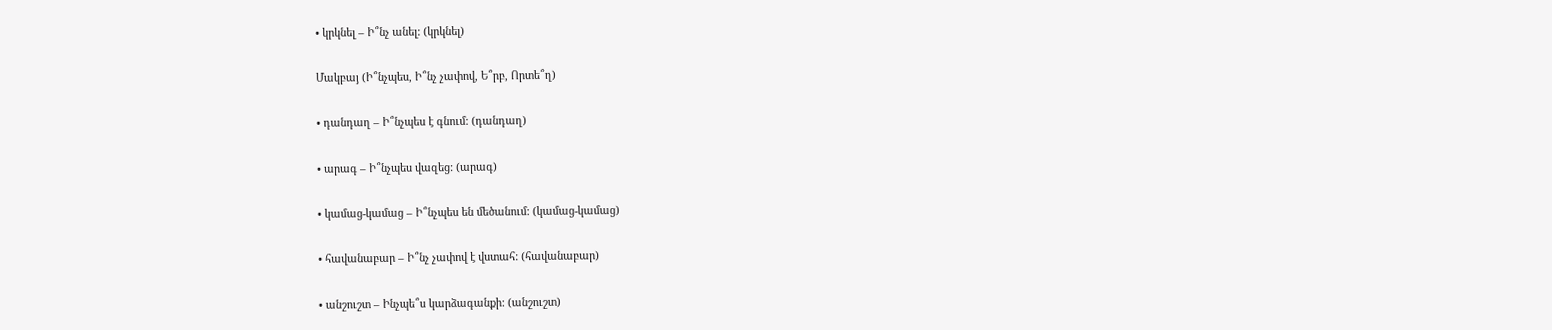• կրկնել – Ի՞նչ անել: (կրկնել)

Մակբայ (Ի՞նչպես, Ի՞նչ չափով, Ե՞րբ, Որտե՞ղ)

• դանդաղ – Ի՞նչպես է գնում: (դանդաղ)

• արագ – Ի՞նչպես վազեց: (արագ)

• կամաց-կամաց – Ի՞նչպես են մեծանում: (կամաց-կամաց)

• հավանաբար – Ի՞նչ չափով է վստահ: (հավանաբար)

• անշուշտ – Ինչպե՞ս կարձագանքի: (անշուշտ)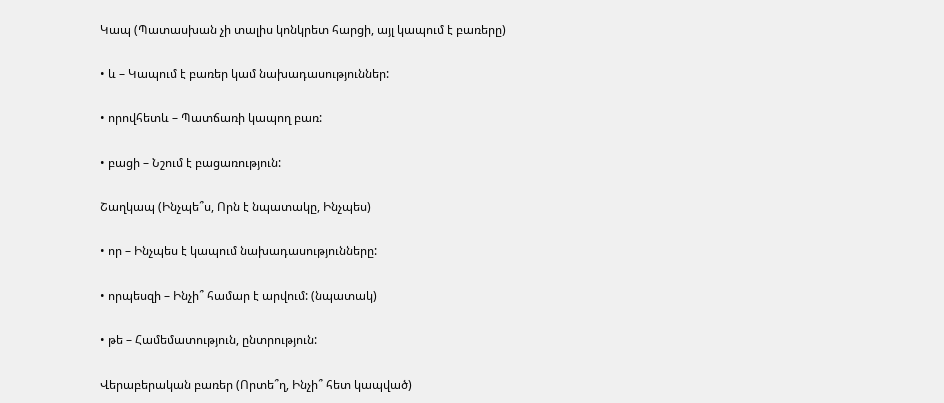Կապ (Պատասխան չի տալիս կոնկրետ հարցի, այլ կապում է բառերը)

• և – Կապում է բառեր կամ նախադասություններ:

• որովհետև – Պատճառի կապող բառ:

• բացի – Նշում է բացառություն:

Շաղկապ (Ինչպե՞ս, Որն է նպատակը, Ինչպես)

• որ – Ինչպես է կապում նախադասությունները:

• որպեսզի – Ինչի՞ համար է արվում: (նպատակ)

• թե – Համեմատություն, ընտրություն:

Վերաբերական բառեր (Որտե՞ղ, Ինչի՞ հետ կապված)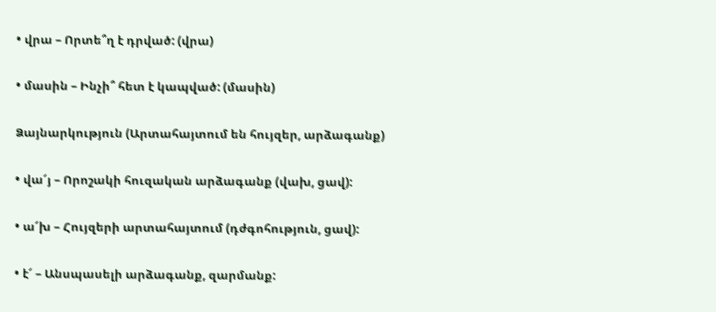• վրա – Որտե՞ղ է դրված: (վրա)

• մասին – Ինչի՞ հետ է կապված: (մասին)

Ձայնարկություն (Արտահայտում են հույզեր, արձագանք)

• վա՜յ – Որոշակի հուզական արձագանք (վախ, ցավ):

• ա՜խ – Հույզերի արտահայտում (դժգոհություն, ցավ):

• է՜ – Անսպասելի արձագանք, զարմանք: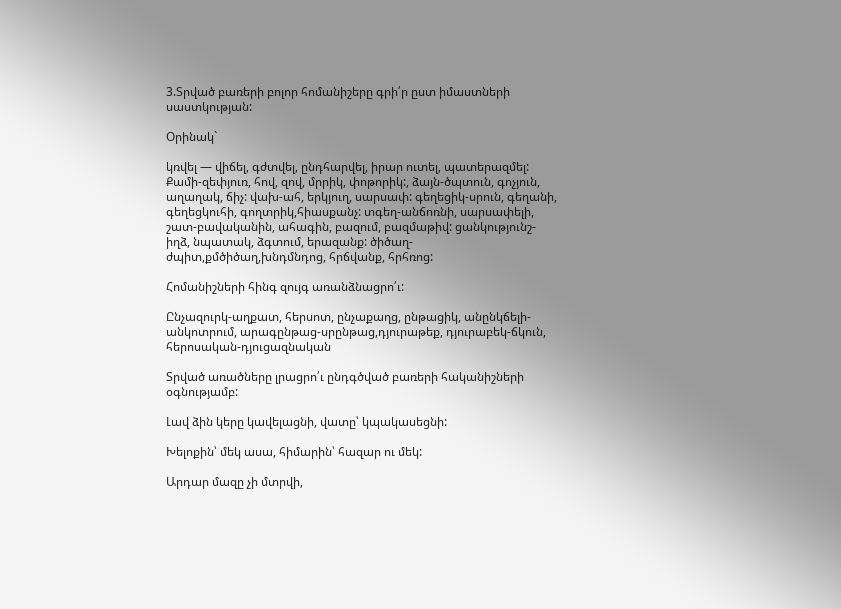3.Տրված բառերի բոլոր հոմանիշերը գրի՛ր ըստ իմաստների սաստկության:

Օրինակ`

կռվել — վիճել, գժտվել, ընդհարվել, իրար ուտել, պատերազմել: Քամի-զեփյուռ, հով, զով, մրրիկ, փոթորիկ:, ձայն-ծպտուն, գոչյուն, աղաղակ, ճիչ: վախ-ահ, երկյուղ, սարսափ: գեղեցիկ-սրուն, գեղանի, գեղեցկուհի, գողտրիկ,հիասքանչ: տգեղ-անճոռնի, սարսափելի, շատ-բավականին, ահագին, բազում, բազմաթիվ: ցանկությունշ-իղձ, նպատակ, ձգտում, երազանք: ծիծաղ-ժպիտ,քմծիծաղ,խնդմնդոց, հրճվանք, հրհռոց:

Հոմանիշների հինգ զույգ առանձնացրո՛ւ:

Ընչազուրկ-աղքատ, հերսոտ, ընչաքաղց, ընթացիկ, անընկճելի-անկոտրում, արագընթաց-սրընթաց,դյուրաթեք, դյուրաբեկ-ճկուն, հերոսական-դյուցազնական

Տրված առածները լրացրո՛ւ ընդգծված բառերի հականիշների օգնությամբ:

Լավ ձին կերը կավելացնի, վատը՝ կպակասեցնի:

Խելոքին՝ մեկ ասա, հիմարին՝ հազար ու մեկ:

Արդար մազը չի մտրվի,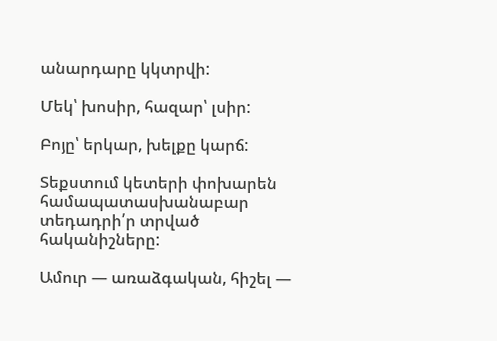անարդարը կկտրվի:

Մեկ՝ խոսիր, հազար՝ լսիր:

Բոյը՝ երկար, խելքը կարճ:

Տեքստում կետերի փոխարեն համապատասխանաբար տեդադրի՛ր տրված հականիշները:

Ամուր — առաձգական, հիշել —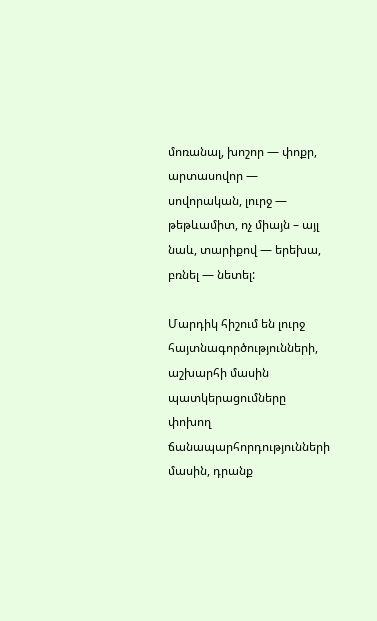մոռանալ, խոշոր — փոքր, արտասովոր — սովորական, լուրջ — թեթևամիտ, ոչ միայն – այլ նաև, տարիքով — երեխա, բռնել — նետել:

Մարդիկ հիշում են լուրջ հայտնագործությունների, աշխարհի մասին պատկերացումները փոխող ճանապարհորդությունների մասին, դրանք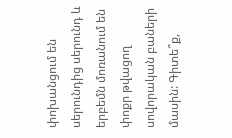փոխանցում են սերունդից սերունդ և երբեմն մոռանում են փոքր թվացող սովորական բաների մասին: Գիտե՞ք,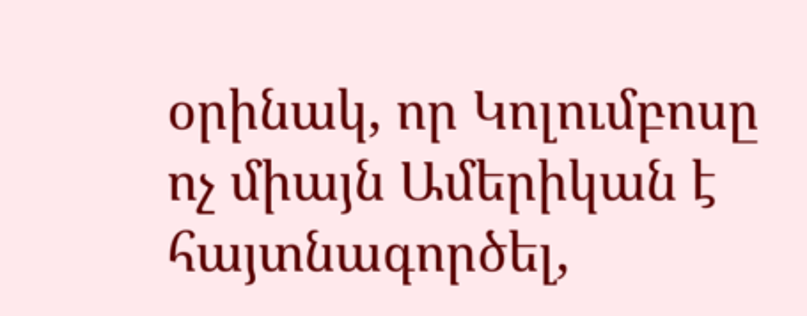օրինակ, որ Կոլումբոսը ոչ միայն Ամերիկան է հայտնագործել,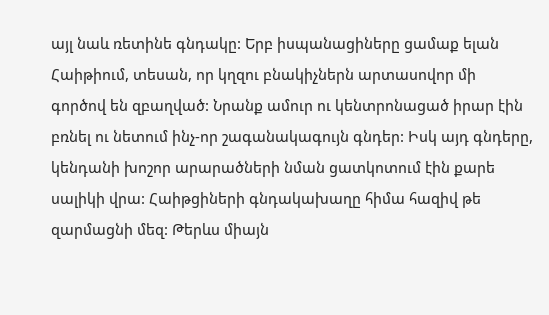այլ նաև ռետինե գնդակը: Երբ իսպանացիները ցամաք ելան Հաիթիում, տեսան, որ կղզու բնակիչներն արտասովոր մի գործով են զբաղված: Նրանք ամուր ու կենտրոնացած իրար էին բռնել ու նետում ինչ-որ շագանակագույն գնդեր: Իսկ այդ գնդերը, կենդանի խոշոր արարածների նման ցատկոտում էին քարե սալիկի վրա: Հաիթցիների գնդակախաղը հիմա հազիվ թե զարմացնի մեզ: Թերևս միայն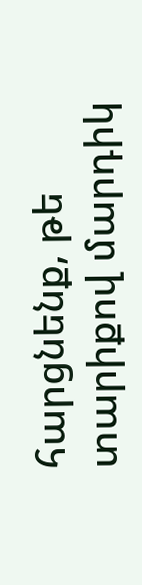հարցնենք, թե տարիքով մարդիկ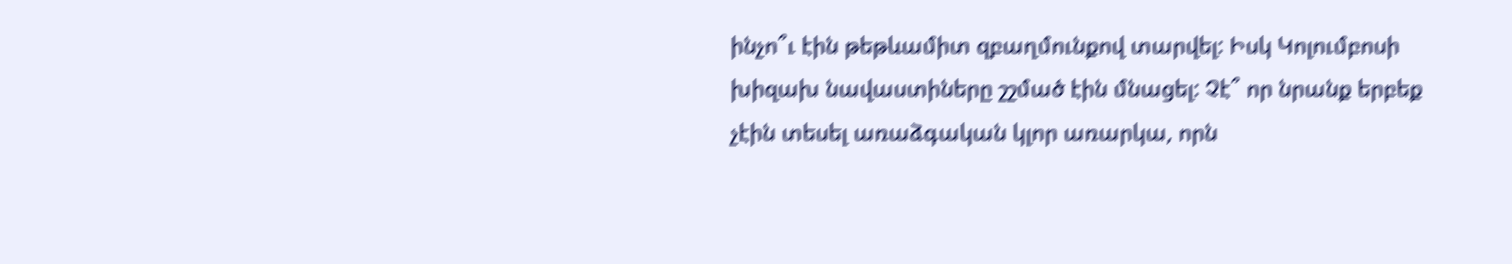ինչո՞ւ էին թեթևամիտ զբաղմունքով տարվել: Իսկ Կոլումբոսի խիզախ նավաստիները շշմած էին մնացել: Չէ՞ որ նրանք երբեք չէին տեսել առաձգական կլոր առարկա, որն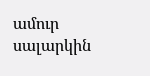ամուր սալարկին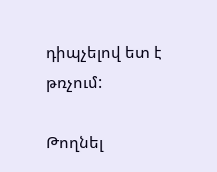դիպչելով ետ է թռչում:

Թողնել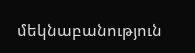մեկնաբանություն